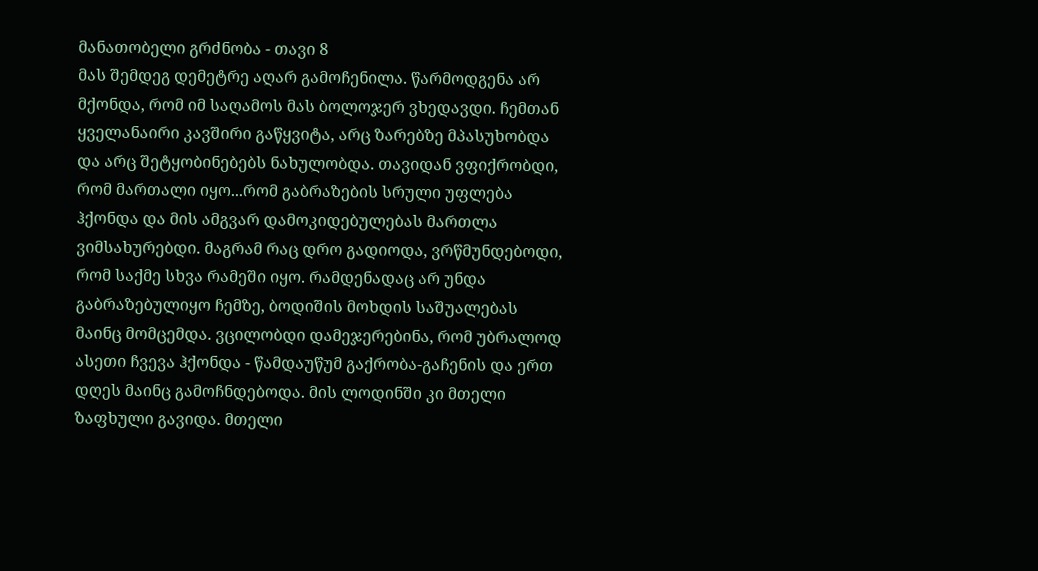მანათობელი გრძნობა - თავი 8
მას შემდეგ დემეტრე აღარ გამოჩენილა. წარმოდგენა არ მქონდა, რომ იმ საღამოს მას ბოლოჯერ ვხედავდი. ჩემთან ყველანაირი კავშირი გაწყვიტა, არც ზარებზე მპასუხობდა და არც შეტყობინებებს ნახულობდა. თავიდან ვფიქრობდი, რომ მართალი იყო...რომ გაბრაზების სრული უფლება ჰქონდა და მის ამგვარ დამოკიდებულებას მართლა ვიმსახურებდი. მაგრამ რაც დრო გადიოდა, ვრწმუნდებოდი, რომ საქმე სხვა რამეში იყო. რამდენადაც არ უნდა გაბრაზებულიყო ჩემზე, ბოდიშის მოხდის საშუალებას მაინც მომცემდა. ვცილობდი დამეჯერებინა, რომ უბრალოდ ასეთი ჩვევა ჰქონდა - წამდაუწუმ გაქრობა-გაჩენის და ერთ დღეს მაინც გამოჩნდებოდა. მის ლოდინში კი მთელი ზაფხული გავიდა. მთელი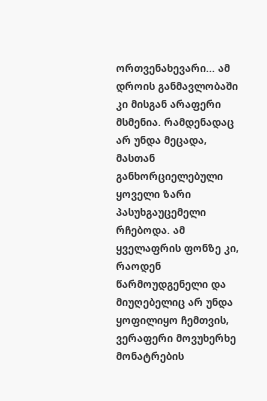ორთვენახევარი... ამ დროის განმავლობაში კი მისგან არაფერი მსმენია. რამდენადაც არ უნდა მეცადა, მასთან განხორციელებული ყოველი ზარი პასუხგაუცემელი რჩებოდა. ამ ყველაფრის ფონზე კი, რაოდენ წარმოუდგენელი და მიუღებელიც არ უნდა ყოფილიყო ჩემთვის, ვერაფერი მოვუხერხე მონატრების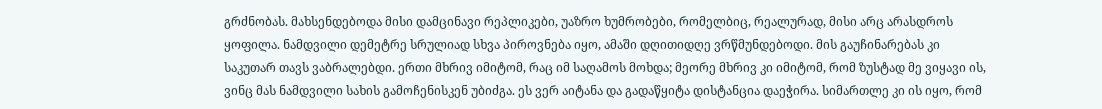გრძნობას. მახსენდებოდა მისი დამცინავი რეპლიკები, უაზრო ხუმრობები, რომელბიც, რეალურად, მისი არც არასდროს ყოფილა. ნამდვილი დემეტრე სრულიად სხვა პიროვნება იყო, ამაში დღითიდღე ვრწმუნდებოდი. მის გაუჩინარებას კი საკუთარ თავს ვაბრალებდი. ერთი მხრივ იმიტომ, რაც იმ საღამოს მოხდა; მეორე მხრივ კი იმიტომ, რომ ზუსტად მე ვიყავი ის, ვინც მას ნამდვილი სახის გამოჩენისკენ უბიძგა. ეს ვერ აიტანა და გადაწყიტა დისტანცია დაეჭირა. სიმართლე კი ის იყო, რომ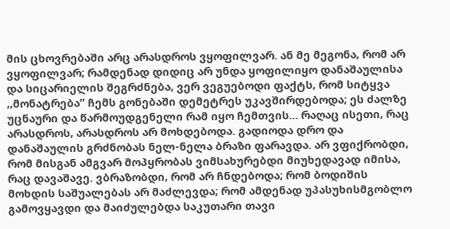მის ცხოვრებაში არც არასდროს ვყოფილვარ. ან მე მეგონა, რომ არ ვყოფილვარ; რამდენად დიდიც არ უნდა ყოფილიყო დანაშაულისა და სიცარიელის შეგრძნება, ვერ ვეგუებოდი ფაქტს, რომ სიტყვა ,,მონატრება” ჩემს გონებაში დემეტრეს უკავშირდებოდა; ეს ძალზე უცნაური და წარმოუდგენელი რამ იყო ჩემთვის... რაღაც ისეთი, რაც არასდროს, არასდროს არ მოხდებოდა. გადიოდა დრო და დანაშაულის გრძნობას ნელ-ნელა ბრაზი ფარავდა. არ ვფიქრობდი, რომ მისგან ამგვარ მოპყრობას ვიმსახურებდი მიუხედავად იმისა, რაც დავაშავე. ვბრაზობდი, რომ არ ჩნდებოდა; რომ ბოდიშის მოხდის საშუალებას არ მაძლევდა; რომ ამდენად უპასუხისმგობლო გამოვყავდი და მაიძულებდა საკუთარი თავი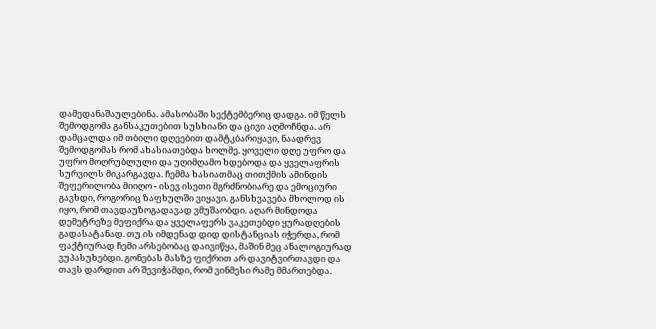დამედანაშაულებინა. ამასობაში სექტემბერიც დადგა. იმ წელს შემოდგომა განსაკუთებით სუსხიანი და ცივი აღმოჩნდა. არ დამცალდა იმ თბილი დღეებით დამტკბარიყავი, ნაადრევ შემოდგომას რომ ახასიათებდა ხოლმე. ყოველი დღე უფრო და უფრო მოღრუბლული და უღიმღამო ხდებოდა და ყველაფრის სურვილს მიკარგავდა. ჩემმა ხასიათმაც თითქმის ამინდის შეფერილობა მიიღო - ისევ ისეთი მგრძნობიარე და ემოციური გავხდი, როგორიც ზაფხულში ვიყავი. განსხვავება მხოლოდ ის იყო, რომ თავდაუზოგადავად ვმუშაობდი. აღარ მინდოდა დემეტრეზე მეფიქრა და ყველაფერს ვაკეთებდი ყურადღების გადასატანად. თუ ის იმდენად დიდ დისტანციას იჭერდა, რომ ფაქტიურად ჩემი არსებობაც დაივიწყა, მაშინ მეც ანალოგიურად ვუპასუხებდი. გონებას მასზე ფიქრით არ დავიტვირთავდი და თავს დარდით არ შევიჭამდი, რომ ვინმესი რამე მმართებდა.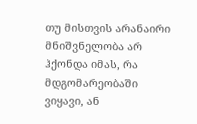თუ მისთვის არანაირი მნიშვნელობა არ ჰქონდა იმას, რა მდგომარეობაში ვიყავი, ან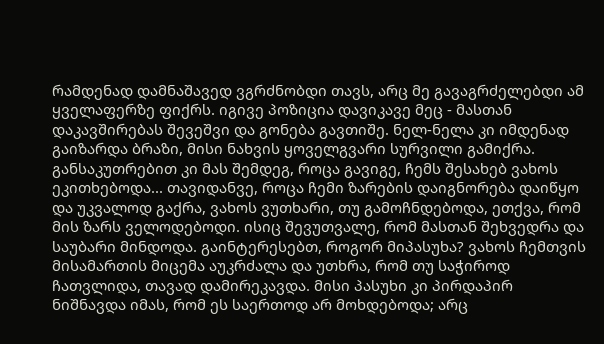რამდენად დამნაშავედ ვგრძნობდი თავს, არც მე გავაგრძელებდი ამ ყველაფერზე ფიქრს. იგივე პოზიცია დავიკავე მეც - მასთან დაკავშირებას შევეშვი და გონება გავთიშე. ნელ-ნელა კი იმდენად გაიზარდა ბრაზი, მისი ნახვის ყოველგვარი სურვილი გამიქრა. განსაკუთრებით კი მას შემდეგ, როცა გავიგე, ჩემს შესახებ ვახოს ეკითხებოდა... თავიდანვე, როცა ჩემი ზარების დაიგნორება დაიწყო და უკვალოდ გაქრა, ვახოს ვუთხარი, თუ გამოჩნდებოდა, ეთქვა, რომ მის ზარს ველოდებოდი. ისიც შევუთვალე, რომ მასთან შეხვედრა და საუბარი მინდოდა. გაინტერესებთ, როგორ მიპასუხა? ვახოს ჩემთვის მისამართის მიცემა აუკრძალა და უთხრა, რომ თუ საჭიროდ ჩათვლიდა, თავად დამირეკავდა. მისი პასუხი კი პირდაპირ ნიშნავდა იმას, რომ ეს საერთოდ არ მოხდებოდა; არც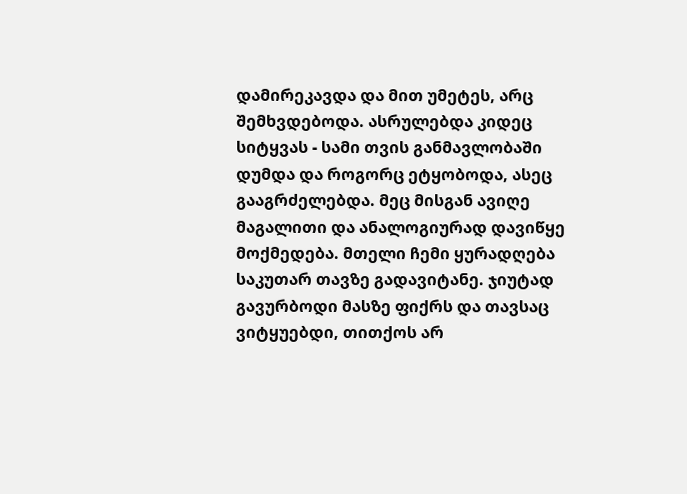დამირეკავდა და მით უმეტეს, არც შემხვდებოდა. ასრულებდა კიდეც სიტყვას - სამი თვის განმავლობაში დუმდა და როგორც ეტყობოდა, ასეც გააგრძელებდა. მეც მისგან ავიღე მაგალითი და ანალოგიურად დავიწყე მოქმედება. მთელი ჩემი ყურადღება საკუთარ თავზე გადავიტანე. ჯიუტად გავურბოდი მასზე ფიქრს და თავსაც ვიტყუებდი, თითქოს არ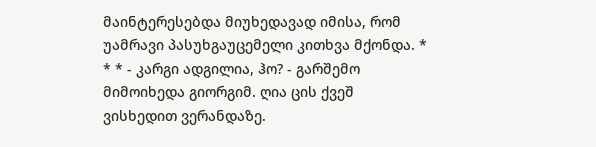მაინტერესებდა მიუხედავად იმისა, რომ უამრავი პასუხგაუცემელი კითხვა მქონდა. * * * - კარგი ადგილია, ჰო? - გარშემო მიმოიხედა გიორგიმ. ღია ცის ქვეშ ვისხედით ვერანდაზე.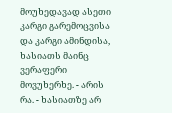მოუხედავად ასეთი კარგი გარემოცვისა და კარგი ამინდისა, ხასიათს მაინც ვერაფერი მოვუხერხე. - არის რა. - ხასიათზე არ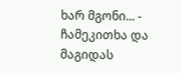ხარ მგონი... - ჩამეკითხა და მაგიდას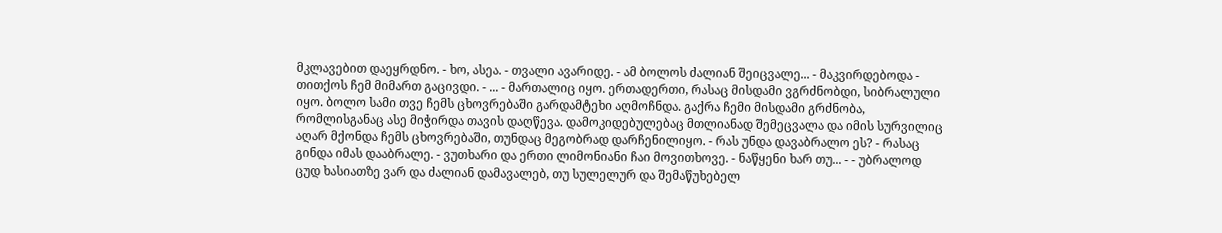მკლავებით დაეყრდნო. - ხო, ასეა. - თვალი ავარიდე. - ამ ბოლოს ძალიან შეიცვალე... - მაკვირდებოდა - თითქოს ჩემ მიმართ გაცივდი. - ... - მართალიც იყო. ერთადერთი, რასაც მისდამი ვგრძნობდი, სიბრალული იყო. ბოლო სამი თვე ჩემს ცხოვრებაში გარდამტეხი აღმოჩნდა. გაქრა ჩემი მისდამი გრძნობა, რომლისგანაც ასე მიჭირდა თავის დაღწევა. დამოკიდებულებაც მთლიანად შემეცვალა და იმის სურვილიც აღარ მქონდა ჩემს ცხოვრებაში, თუნდაც მეგობრად დარჩენილიყო. - რას უნდა დავაბრალო ეს? - რასაც გინდა იმას დააბრალე. - ვუთხარი და ერთი ლიმონიანი ჩაი მოვითხოვე. - ნაწყენი ხარ თუ... - - უბრალოდ ცუდ ხასიათზე ვარ და ძალიან დამავალებ, თუ სულელურ და შემაწუხებელ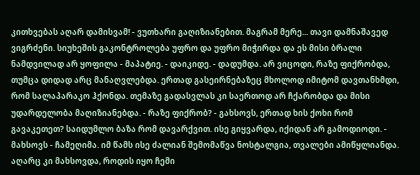კითხვებას აღარ დამისვამ! - ვუთხარი გაღიზიანებით. მაგრამ მერე... თავი დამნაშავედ ვიგრძენი. სიუხეშის გაკონტროლება უფრო და უფრო მიჭირდა და ეს მისი ბრალი ნამდვილად არ ყოფილა - მაპატიე. - დაიკიდე. - დადუმდა. არ ვიცოდი, რაზე ფიქრობდა, თუმცა დიდად არც მანაღვლებდა. ერთად გასეირნებაზეც მხოლოდ იმიტომ დავთანხმდი, რომ სალაპარაკო ჰქონდა. თემაზე გადასვლას კი საერთოდ არ ჩქარობდა და მისი უდარდელობა მაღიზიანებდა. - რაზე ფიქრობ? - გახსოვს, ერთად ხის ქოხი რომ გავაკეთეთ? საიდუმლო ბაზა რომ დავარქვით. ისე გიყვარდა, იქიდან არ გამოდიოდი. - მახსოვს - ჩამეღიმა. იმ წამს ისე ძალიან შემომაწვა ნოსტალგია, თვალები ამიწყლიანდა. აღარც კი მახსოვდა, როდის იყო ჩემი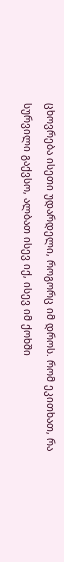ცხოვრება ისეთი უდარდელი, როგორც იმ დროს. რომ ეკითხათ, რა სურვილი გაქვსო, ალბათ ისევ იქ, ისევ იმ ქოხში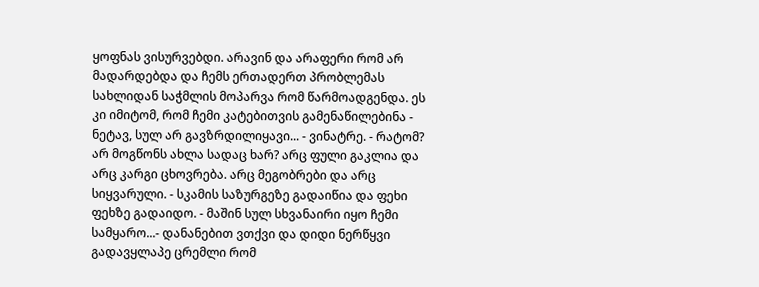ყოფნას ვისურვებდი. არავინ და არაფერი რომ არ მადარდებდა და ჩემს ერთადერთ პრობლემას სახლიდან საჭმლის მოპარვა რომ წარმოადგენდა. ეს კი იმიტომ, რომ ჩემი კატებითვის გამენაწილებინა - ნეტავ, სულ არ გავზრდილიყავი... - ვინატრე. - რატომ? არ მოგწონს ახლა სადაც ხარ? არც ფული გაკლია და არც კარგი ცხოვრება. არც მეგობრები და არც სიყვარული. - სკამის საზურგეზე გადაიწია და ფეხი ფეხზე გადაიდო. - მაშინ სულ სხვანაირი იყო ჩემი სამყარო...- დანანებით ვთქვი და დიდი ნერწყვი გადავყლაპე ცრემლი რომ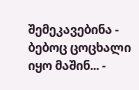შემეკავებინა - ბებოც ცოცხალი იყო მაშინ... -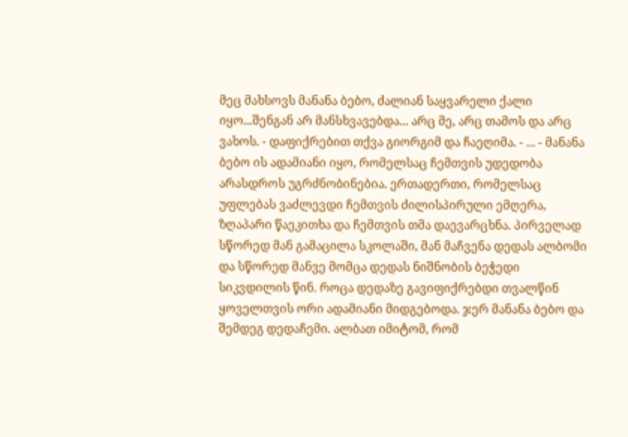მეც მახსოვს მანანა ბებო, ძალიან საყვარელი ქალი იყო...შენგან არ მანსხვავებდა... არც მე, არც თამოს და არც ვახოს. - დაფიქრებით თქვა გიორგიმ და ჩაეღიმა. - ... - მანანა ბებო ის ადამიანი იყო, რომელსაც ჩემთვის უდედობა არასდროს უგრძნობინებია. ერთადერთი, რომელსაც უფლებას ვაძლევდი ჩემთვის ძილისპირული ემღერა, ზღაპარი წაეკითხა და ჩემთვის თმა დაევარცხნა. პირველად სწორედ მან გამაცილა სკოლაში, მან მაჩვენა დედას ალბომი და სწორედ მანვე მომცა დედას ნიშნობის ბეჭედი სიკვდილის წინ. როცა დედაზე გავიფიქრებდი თვალწინ ყოველთვის ორი ადამიანი მიდგებოდა. ჯერ მანანა ბებო და შემდეგ დედაჩემი. ალბათ იმიტომ, რომ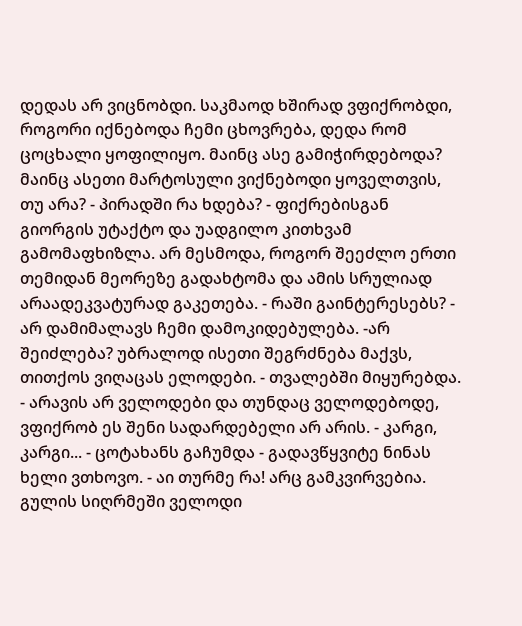დედას არ ვიცნობდი. საკმაოდ ხშირად ვფიქრობდი, როგორი იქნებოდა ჩემი ცხოვრება, დედა რომ ცოცხალი ყოფილიყო. მაინც ასე გამიჭირდებოდა? მაინც ასეთი მარტოსული ვიქნებოდი ყოველთვის, თუ არა? - პირადში რა ხდება? - ფიქრებისგან გიორგის უტაქტო და უადგილო კითხვამ გამომაფხიზლა. არ მესმოდა, როგორ შეეძლო ერთი თემიდან მეორეზე გადახტომა და ამის სრულიად არაადეკვატურად გაკეთება. - რაში გაინტერესებს? - არ დამიმალავს ჩემი დამოკიდებულება. -არ შეიძლება? უბრალოდ ისეთი შეგრძნება მაქვს, თითქოს ვიღაცას ელოდები. - თვალებში მიყურებდა. - არავის არ ველოდები და თუნდაც ველოდებოდე, ვფიქრობ ეს შენი სადარდებელი არ არის. - კარგი, კარგი... - ცოტახანს გაჩუმდა - გადავწყვიტე ნინას ხელი ვთხოვო. - აი თურმე რა! არც გამკვირვებია. გულის სიღრმეში ველოდი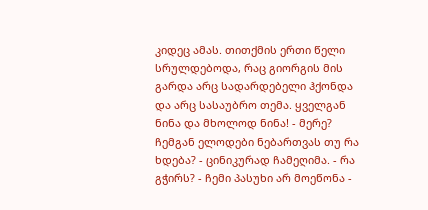კიდეც ამას. თითქმის ერთი წელი სრულდებოდა, რაც გიორგის მის გარდა არც სადარდებელი ჰქონდა და არც სასაუბრო თემა. ყველგან ნინა და მხოლოდ ნინა! - მერე? ჩემგან ელოდები ნებართვას თუ რა ხდება? - ცინიკურად ჩამეღიმა. - რა გჭირს? - ჩემი პასუხი არ მოეწონა -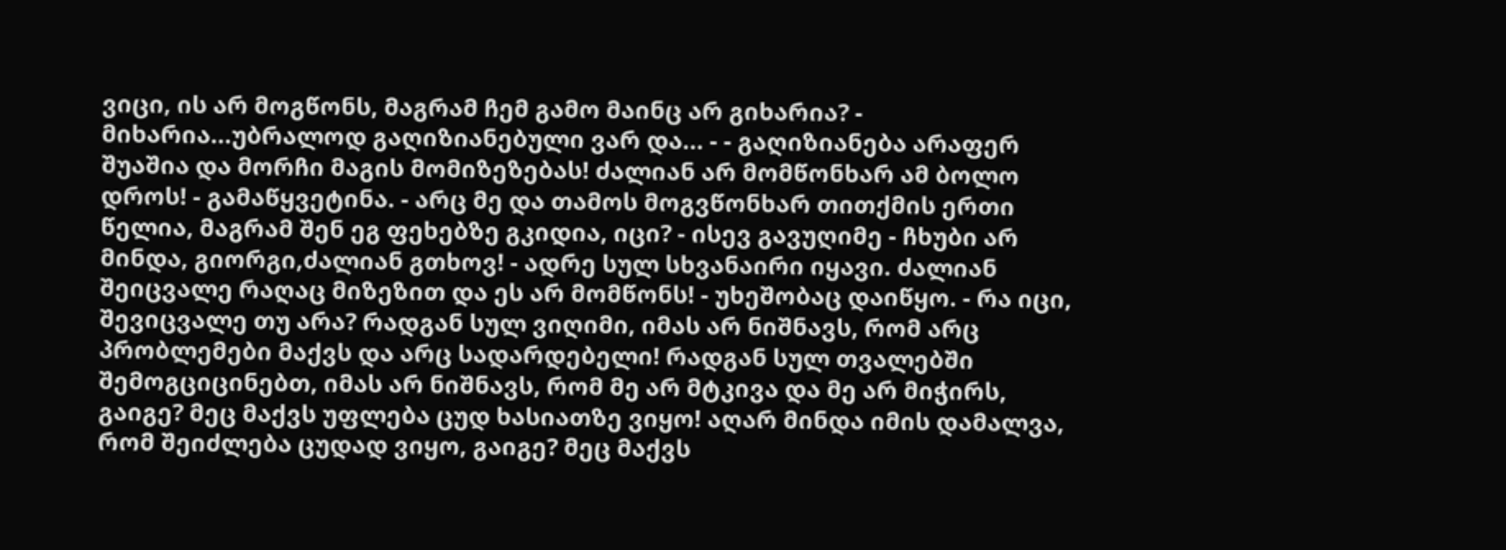ვიცი, ის არ მოგწონს, მაგრამ ჩემ გამო მაინც არ გიხარია? - მიხარია...უბრალოდ გაღიზიანებული ვარ და... - - გაღიზიანება არაფერ შუაშია და მორჩი მაგის მომიზეზებას! ძალიან არ მომწონხარ ამ ბოლო დროს! - გამაწყვეტინა. - არც მე და თამოს მოგვწონხარ თითქმის ერთი წელია, მაგრამ შენ ეგ ფეხებზე გკიდია, იცი? - ისევ გავუღიმე - ჩხუბი არ მინდა, გიორგი,ძალიან გთხოვ! - ადრე სულ სხვანაირი იყავი. ძალიან შეიცვალე რაღაც მიზეზით და ეს არ მომწონს! - უხეშობაც დაიწყო. - რა იცი, შევიცვალე თუ არა? რადგან სულ ვიღიმი, იმას არ ნიშნავს, რომ არც პრობლემები მაქვს და არც სადარდებელი! რადგან სულ თვალებში შემოგციცინებთ, იმას არ ნიშნავს, რომ მე არ მტკივა და მე არ მიჭირს, გაიგე? მეც მაქვს უფლება ცუდ ხასიათზე ვიყო! აღარ მინდა იმის დამალვა, რომ შეიძლება ცუდად ვიყო, გაიგე? მეც მაქვს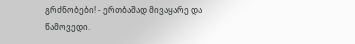გრძნობები! - ერთბაშად მივაყარე და წამოვედი.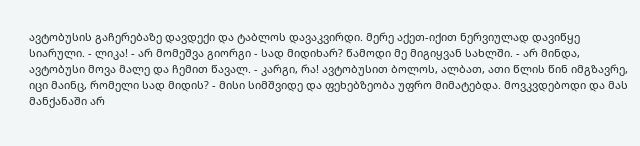ავტობუსის გაჩერებაზე დავდექი და ტაბლოს დავაკვირდი. მერე აქეთ-იქით ნერვიულად დავიწყე სიარული. - ლიკა! - არ მომეშვა გიორგი - სად მიდიხარ? წამოდი მე მიგიყვან სახლში. - არ მინდა, ავტობუსი მოვა მალე და ჩემით წავალ. - კარგი, რა! ავტობუსით ბოლოს, ალბათ, ათი წლის წინ იმგზავრე, იცი მაინც, რომელი სად მიდის? - მისი სიმშვიდე და ფეხებზეობა უფრო მიმატებდა. მოვკვდებოდი და მას მანქანაში არ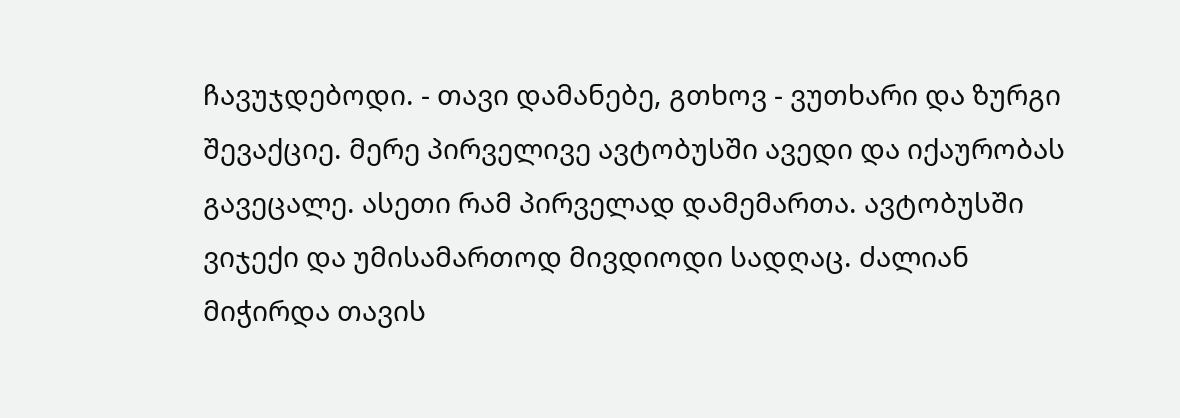ჩავუჯდებოდი. - თავი დამანებე, გთხოვ - ვუთხარი და ზურგი შევაქციე. მერე პირველივე ავტობუსში ავედი და იქაურობას გავეცალე. ასეთი რამ პირველად დამემართა. ავტობუსში ვიჯექი და უმისამართოდ მივდიოდი სადღაც. ძალიან მიჭირდა თავის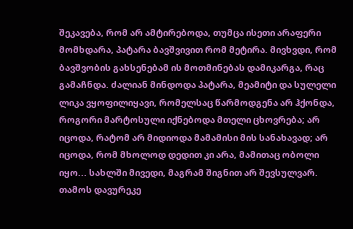შეკავება, რომ არ ამტირებოდა, თუმცა ისეთი არაფერი მომხდარა, პატარა ბავშვივით რომ მეტირა. მივხვდი, რომ ბავშვობის გახსენებამ ის მოთმინებას დამიკარგა, რაც გამაჩნდა. ძალიან მინდოდა პატარა, მეამიტი და სულელი ლიკა ვყოფილიყავი, რომელსაც წარმოდგენა არ ჰქონდა, როგორი მარტოსული იქნებოდა მთელი ცხოვრება; არ იცოდა, რატომ არ მიდიოდა მამამისი მის სანახავად; არ იცოდა, რომ მხოლოდ დედით კი არა, მამითაც ობოლი იყო... სახლში მივედი, მაგრამ შიგნით არ შევსულვარ. თამოს დავურეკე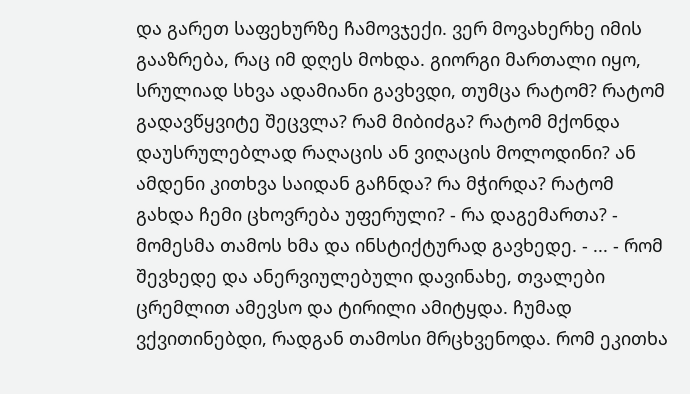და გარეთ საფეხურზე ჩამოვჯექი. ვერ მოვახერხე იმის გააზრება, რაც იმ დღეს მოხდა. გიორგი მართალი იყო, სრულიად სხვა ადამიანი გავხვდი, თუმცა რატომ? რატომ გადავწყვიტე შეცვლა? რამ მიბიძგა? რატომ მქონდა დაუსრულებლად რაღაცის ან ვიღაცის მოლოდინი? ან ამდენი კითხვა საიდან გაჩნდა? რა მჭირდა? რატომ გახდა ჩემი ცხოვრება უფერული? - რა დაგემართა? - მომესმა თამოს ხმა და ინსტიქტურად გავხედე. - ... - რომ შევხედე და ანერვიულებული დავინახე, თვალები ცრემლით ამევსო და ტირილი ამიტყდა. ჩუმად ვქვითინებდი, რადგან თამოსი მრცხვენოდა. რომ ეკითხა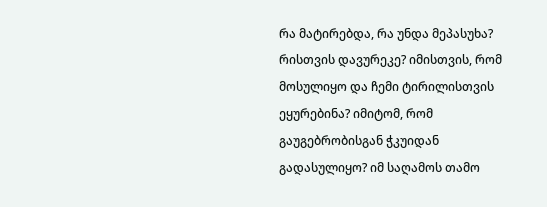რა მატირებდა, რა უნდა მეპასუხა? რისთვის დავურეკე? იმისთვის, რომ მოსულიყო და ჩემი ტირილისთვის ეყურებინა? იმიტომ, რომ გაუგებრობისგან ჭკუიდან გადასულიყო? იმ საღამოს თამო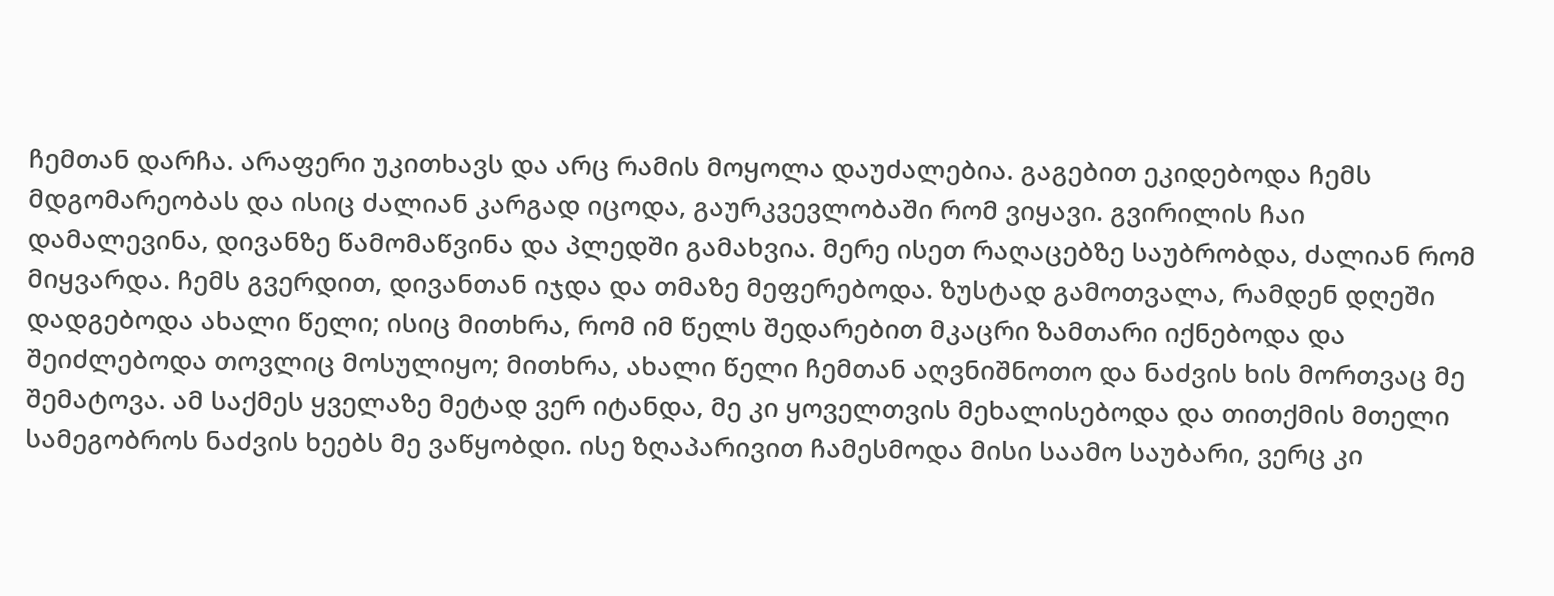ჩემთან დარჩა. არაფერი უკითხავს და არც რამის მოყოლა დაუძალებია. გაგებით ეკიდებოდა ჩემს მდგომარეობას და ისიც ძალიან კარგად იცოდა, გაურკვევლობაში რომ ვიყავი. გვირილის ჩაი დამალევინა, დივანზე წამომაწვინა და პლედში გამახვია. მერე ისეთ რაღაცებზე საუბრობდა, ძალიან რომ მიყვარდა. ჩემს გვერდით, დივანთან იჯდა და თმაზე მეფერებოდა. ზუსტად გამოთვალა, რამდენ დღეში დადგებოდა ახალი წელი; ისიც მითხრა, რომ იმ წელს შედარებით მკაცრი ზამთარი იქნებოდა და შეიძლებოდა თოვლიც მოსულიყო; მითხრა, ახალი წელი ჩემთან აღვნიშნოთო და ნაძვის ხის მორთვაც მე შემატოვა. ამ საქმეს ყველაზე მეტად ვერ იტანდა, მე კი ყოველთვის მეხალისებოდა და თითქმის მთელი სამეგობროს ნაძვის ხეებს მე ვაწყობდი. ისე ზღაპარივით ჩამესმოდა მისი საამო საუბარი, ვერც კი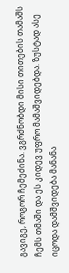გავიგე, როგორ ჩემეძინა. ვგრძნობდი მისი თითების თამაშს ჩემს თმაში და ეს კიდევ უფრო მამაშვიდებდა. ზუსტად ასე იცოდა დამშვიდება მანანა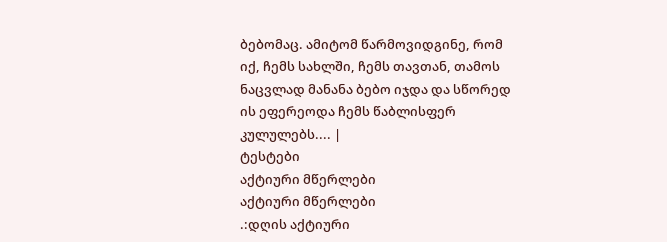ბებომაც. ამიტომ წარმოვიდგინე, რომ იქ, ჩემს სახლში, ჩემს თავთან, თამოს ნაცვლად მანანა ბებო იჯდა და სწორედ ის ეფერეოდა ჩემს წაბლისფერ კულულებს.... |
ტესტები
აქტიური მწერლები
აქტიური მწერლები
.:დღის აქტიური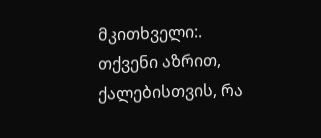მკითხველი:.
თქვენი აზრით, ქალებისთვის, რა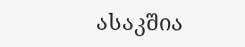ასაკშია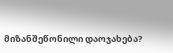მიზანშეწონილი დაოჯახება?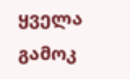ყველა გამოკ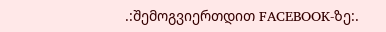.:შემოგვიერთდით FACEBOOK-ზე:.